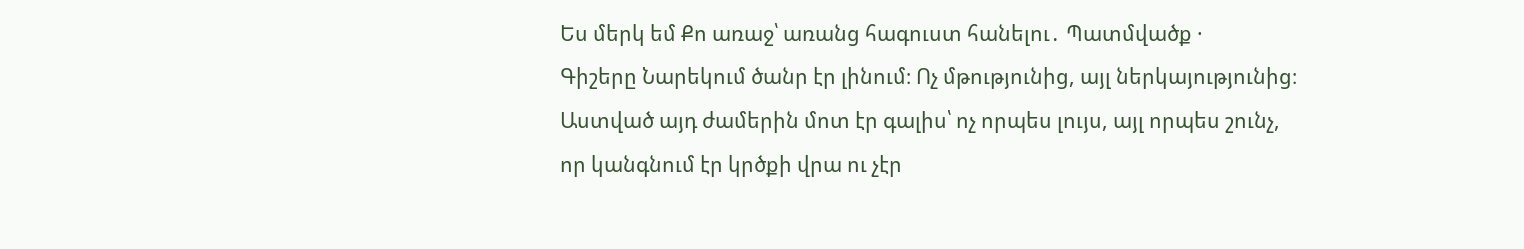Ես մերկ եմ Քո առաջ՝ առանց հագուստ հանելու․ Պատմվածք ·
Գիշերը Նարեկում ծանր էր լինում։ Ոչ մթությունից, այլ ներկայությունից։ Աստված այդ ժամերին մոտ էր գալիս՝ ոչ որպես լույս, այլ որպես շունչ, որ կանգնում էր կրծքի վրա ու չէր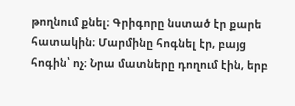թողնում քնել։ Գրիգորը նստած էր քարե հատակին։ Մարմինը հոգնել էր, բայց հոգին՝ ոչ։ Նրա մատները դողում էին, երբ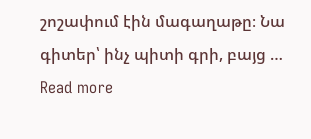շոշափում էին մագաղաթը։ Նա գիտեր՝ ինչ պիտի գրի, բայց … Read more